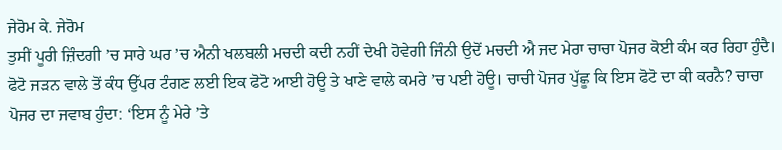ਜੇਰੋਮ ਕੇ. ਜੇਰੋਮ
ਤੁਸੀਂ ਪੂਰੀ ਜ਼ਿੰਦਗੀ ’ਚ ਸਾਰੇ ਘਰ ’ਚ ਐਨੀ ਖਲਬਲੀ ਮਚਦੀ ਕਦੀ ਨਹੀਂ ਦੇਖੀ ਹੋਵੇਗੀ ਜਿੰਨੀ ਉਦੋਂ ਮਚਦੀ ਐ ਜਦ ਮੇਰਾ ਚਾਚਾ ਪੋਜਰ ਕੋਈ ਕੰਮ ਕਰ ਰਿਹਾ ਹੁੰਦੈ। ਫੋਟੋ ਜੜਨ ਵਾਲੇ ਤੋਂ ਕੰਧ ਉੱਪਰ ਟੰਗਣ ਲਈ ਇਕ ਫੋਟੋ ਆਈ ਹੋਊ ਤੇ ਖਾਣੇ ਵਾਲੇ ਕਮਰੇ ’ਚ ਪਈ ਹੋਊ। ਚਾਚੀ ਪੋਜਰ ਪੁੱਛੂ ਕਿ ਇਸ ਫੋਟੋ ਦਾ ਕੀ ਕਰਨੈ? ਚਾਚਾ ਪੋਜਰ ਦਾ ਜਵਾਬ ਹੁੰਦਾ: ‘ਇਸ ਨੂੰ ਮੇਰੇ ’ਤੇ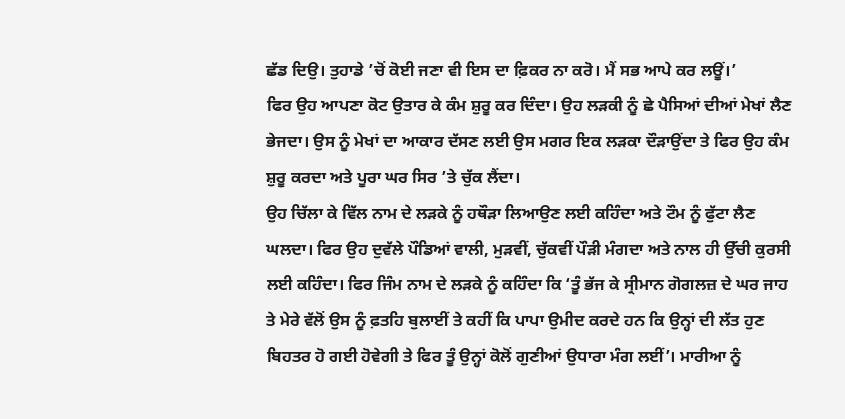ਛੱਡ ਦਿਉ। ਤੁਹਾਡੇ ’ਚੋਂ ਕੋਈ ਜਣਾ ਵੀ ਇਸ ਦਾ ਫ਼ਿਕਰ ਨਾ ਕਰੋ। ਮੈਂ ਸਭ ਆਪੇ ਕਰ ਲਊਂ।’
ਫਿਰ ਉਹ ਆਪਣਾ ਕੋਟ ਉਤਾਰ ਕੇ ਕੰਮ ਸ਼ੁਰੂ ਕਰ ਦਿੰਦਾ। ਉਹ ਲੜਕੀ ਨੂੰ ਛੇ ਪੈਸਿਆਂ ਦੀਆਂ ਮੇਖਾਂ ਲੈਣ ਭੇਜਦਾ। ਉਸ ਨੂੰ ਮੇਖਾਂ ਦਾ ਆਕਾਰ ਦੱਸਣ ਲਈ ਉਸ ਮਗਰ ਇਕ ਲੜਕਾ ਦੌੜਾਉਂਦਾ ਤੇ ਫਿਰ ਉਹ ਕੰਮ ਸ਼ੁਰੂ ਕਰਦਾ ਅਤੇ ਪੂਰਾ ਘਰ ਸਿਰ ’ਤੇ ਚੁੱਕ ਲੈਂਦਾ।
ਉਹ ਚਿੱਲਾ ਕੇ ਵਿੱਲ ਨਾਮ ਦੇ ਲੜਕੇ ਨੂੰ ਹਥੌੜਾ ਲਿਆਉਣ ਲਈ ਕਹਿੰਦਾ ਅਤੇ ਟੌਮ ਨੂੰ ਫੁੱਟਾ ਲੈਣ ਘਲਦਾ। ਫਿਰ ਉਹ ਦੁਵੱਲੇ ਪੌਡਿਆਂ ਵਾਲੀ, ਮੁੜਵੀਂ, ਚੁੱਕਵੀਂ ਪੌੜੀ ਮੰਗਦਾ ਅਤੇ ਨਾਲ ਹੀ ਉੱਚੀ ਕੁਰਸੀ ਲਈ ਕਹਿੰਦਾ। ਫਿਰ ਜਿੰਮ ਨਾਮ ਦੇ ਲੜਕੇ ਨੂੰ ਕਹਿੰਦਾ ਕਿ ‘ਤੂੰ ਭੱਜ ਕੇ ਸ੍ਰੀਮਾਨ ਗੋਗਲਜ਼ ਦੇ ਘਰ ਜਾਹ ਤੇ ਮੇਰੇ ਵੱਲੋਂ ਉਸ ਨੂੰ ਫ਼ਤਹਿ ਬੁਲਾਈਂ ਤੇ ਕਹੀਂ ਕਿ ਪਾਪਾ ਉਮੀਦ ਕਰਦੇ ਹਨ ਕਿ ਉਨ੍ਹਾਂ ਦੀ ਲੱਤ ਹੁਣ ਬਿਹਤਰ ਹੋ ਗਈ ਹੋਵੇਗੀ ਤੇ ਫਿਰ ਤੂੰ ਉਨ੍ਹਾਂ ਕੋਲੋਂ ਗੁਣੀਆਂ ਉਧਾਰਾ ਮੰਗ ਲਈਂ’। ਮਾਰੀਆ ਨੂੰ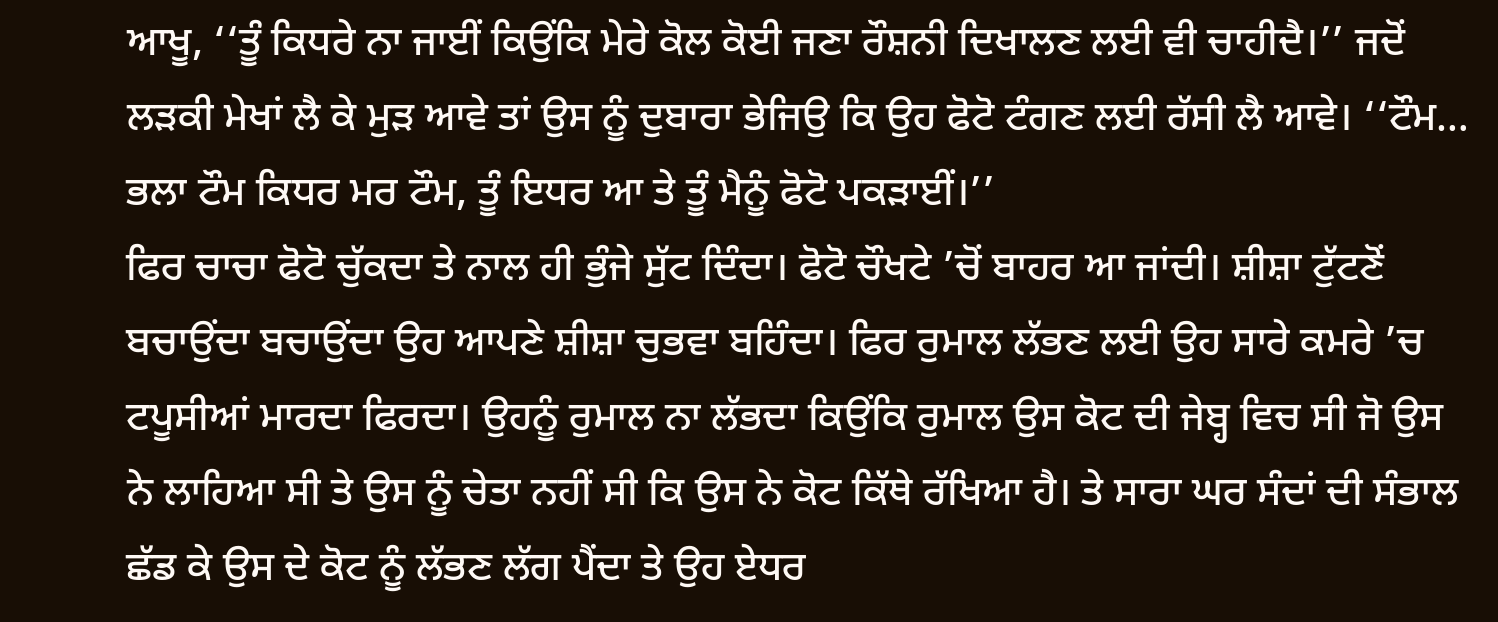ਆਖੂ, ‘‘ਤੂੰ ਕਿਧਰੇ ਨਾ ਜਾਈਂ ਕਿਉਂਕਿ ਮੇਰੇ ਕੋਲ ਕੋਈ ਜਣਾ ਰੌਸ਼ਨੀ ਦਿਖਾਲਣ ਲਈ ਵੀ ਚਾਹੀਦੈ।’’ ਜਦੋਂ ਲੜਕੀ ਮੇਖਾਂ ਲੈ ਕੇ ਮੁੜ ਆਵੇ ਤਾਂ ਉਸ ਨੂੰ ਦੁਬਾਰਾ ਭੇਜਿਉ ਕਿ ਉਹ ਫੋਟੋ ਟੰਗਣ ਲਈ ਰੱਸੀ ਲੈ ਆਵੇ। ‘‘ਟੌਮ… ਭਲਾ ਟੌਮ ਕਿਧਰ ਮਰ ਟੌਮ, ਤੂੰ ਇਧਰ ਆ ਤੇ ਤੂੰ ਮੈਨੂੰ ਫੋਟੋ ਪਕੜਾਈਂ।’’
ਫਿਰ ਚਾਚਾ ਫੋਟੋ ਚੁੱਕਦਾ ਤੇ ਨਾਲ ਹੀ ਭੁੰਜੇ ਸੁੱਟ ਦਿੰਦਾ। ਫੋਟੋ ਚੌਖਟੇ ’ਚੋਂ ਬਾਹਰ ਆ ਜਾਂਦੀ। ਸ਼ੀਸ਼ਾ ਟੁੱਟਣੋਂ ਬਚਾਉਂਦਾ ਬਚਾਉਂਦਾ ਉਹ ਆਪਣੇ ਸ਼ੀਸ਼ਾ ਚੁਭਵਾ ਬਹਿੰਦਾ। ਫਿਰ ਰੁਮਾਲ ਲੱਭਣ ਲਈ ਉਹ ਸਾਰੇ ਕਮਰੇ ’ਚ ਟਪੂਸੀਆਂ ਮਾਰਦਾ ਫਿਰਦਾ। ਉਹਨੂੰ ਰੁਮਾਲ ਨਾ ਲੱਭਦਾ ਕਿਉਂਕਿ ਰੁਮਾਲ ਉਸ ਕੋਟ ਦੀ ਜੇਬ੍ਹ ਵਿਚ ਸੀ ਜੋ ਉਸ ਨੇ ਲਾਹਿਆ ਸੀ ਤੇ ਉਸ ਨੂੰ ਚੇਤਾ ਨਹੀਂ ਸੀ ਕਿ ਉਸ ਨੇ ਕੋਟ ਕਿੱਥੇ ਰੱਖਿਆ ਹੈ। ਤੇ ਸਾਰਾ ਘਰ ਸੰਦਾਂ ਦੀ ਸੰਭਾਲ ਛੱਡ ਕੇ ਉਸ ਦੇ ਕੋਟ ਨੂੰ ਲੱਭਣ ਲੱਗ ਪੈਂਦਾ ਤੇ ਉਹ ਏਧਰ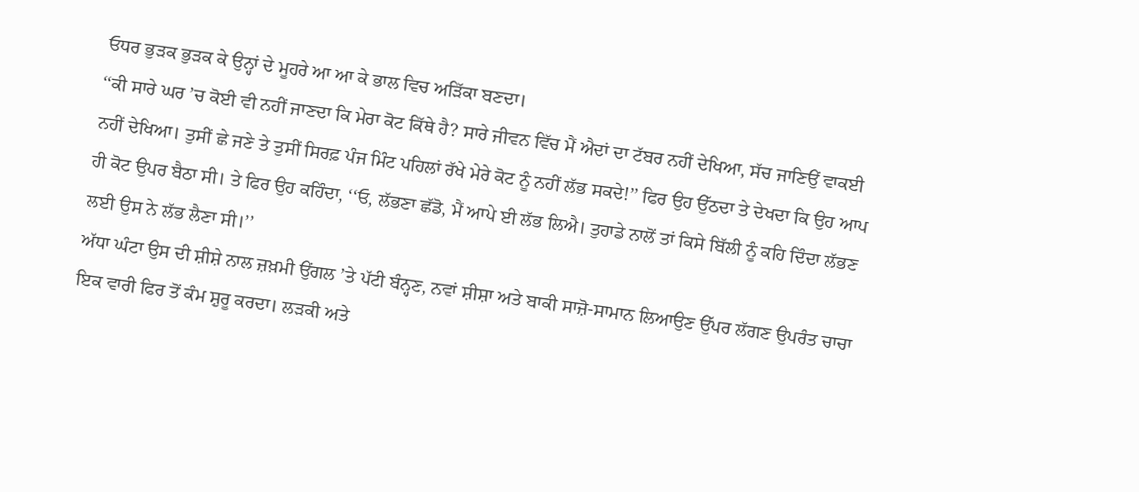ਓਧਰ ਭੁੜਕ ਭੁੜਕ ਕੇ ਉਨ੍ਹਾਂ ਦੇ ਮੂਹਰੇ ਆ ਆ ਕੇ ਭਾਲ ਵਿਚ ਅੜਿੱਕਾ ਬਣਦਾ।
‘‘ਕੀ ਸਾਰੇ ਘਰ ’ਚ ਕੋਈ ਵੀ ਨਹੀਂ ਜਾਣਦਾ ਕਿ ਮੇਰਾ ਕੋਟ ਕਿੱਥੇ ਹੈ? ਸਾਰੇ ਜੀਵਨ ਵਿੱਚ ਮੈਂ ਐਦਾਂ ਦਾ ਟੱਬਰ ਨਹੀਂ ਦੇਖਿਆ, ਸੱਚ ਜਾਣਿਉਂ ਵਾਕਈ ਨਹੀਂ ਦੇਖਿਆ। ਤੁਸੀਂ ਛੇ ਜਣੇ ਤੇ ਤੁਸੀਂ ਸਿਰਫ਼ ਪੰਜ ਮਿੰਟ ਪਹਿਲਾਂ ਰੱਖੇ ਮੇਰੇ ਕੋਟ ਨੂੰ ਨਹੀਂ ਲੱਭ ਸਕਦੇ!’’ ਫਿਰ ਉਹ ਉੱਠਦਾ ਤੇ ਦੇਖਦਾ ਕਿ ਉਹ ਆਪ ਹੀ ਕੋਟ ਉਪਰ ਬੈਠਾ ਸੀ। ਤੇ ਫਿਰ ਉਹ ਕਹਿੰਦਾ, ‘‘ਓ, ਲੱਭਣਾ ਛੱਡੋ, ਮੈਂ ਆਪੇ ਈ ਲੱਭ ਲਿਐ। ਤੁਹਾਡੇ ਨਾਲੋਂ ਤਾਂ ਕਿਸੇ ਬਿੱਲੀ ਨੂੰ ਕਹਿ ਦਿੰਦਾ ਲੱਭਣ ਲਈ ਉਸ ਨੇ ਲੱਭ ਲੈਣਾ ਸੀ।’’
ਅੱਧਾ ਘੰਟਾ ਉਸ ਦੀ ਸ਼ੀਸ਼ੇ ਨਾਲ ਜ਼ਖ਼ਮੀ ਉਂਗਲ ’ਤੇ ਪੱਟੀ ਬੰਨ੍ਹਣ, ਨਵਾਂ ਸ਼ੀਸ਼ਾ ਅਤੇ ਬਾਕੀ ਸਾਜ਼ੋ-ਸਾਮਾਨ ਲਿਆਉਣ ਉੱਪਰ ਲੱਗਣ ਉਪਰੰਤ ਚਾਚਾ ਇਕ ਵਾਰੀ ਫਿਰ ਤੋਂ ਕੰਮ ਸ਼ੁਰੂ ਕਰਦਾ। ਲੜਕੀ ਅਤੇ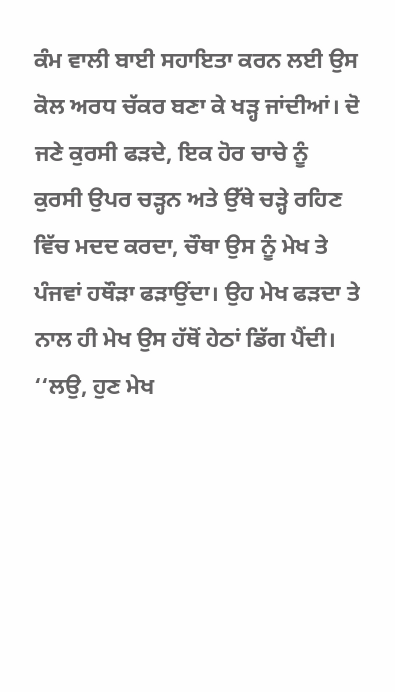ਕੰਮ ਵਾਲੀ ਬਾਈ ਸਹਾਇਤਾ ਕਰਨ ਲਈ ਉਸ ਕੋਲ ਅਰਧ ਚੱਕਰ ਬਣਾ ਕੇ ਖੜ੍ਹ ਜਾਂਦੀਆਂ। ਦੋ ਜਣੇ ਕੁਰਸੀ ਫੜਦੇ, ਇਕ ਹੋਰ ਚਾਚੇ ਨੂੰ ਕੁਰਸੀ ਉਪਰ ਚੜ੍ਹਨ ਅਤੇ ਉੱਥੇ ਚੜ੍ਹੇ ਰਹਿਣ ਵਿੱਚ ਮਦਦ ਕਰਦਾ, ਚੌਥਾ ਉਸ ਨੂੰ ਮੇਖ ਤੇ ਪੰਜਵਾਂ ਹਥੌੜਾ ਫੜਾਉਂਦਾ। ਉਹ ਮੇਖ ਫੜਦਾ ਤੇ ਨਾਲ ਹੀ ਮੇਖ ਉਸ ਹੱਥੋਂ ਹੇਠਾਂ ਡਿੱਗ ਪੈਂਦੀ।
‘‘ਲਉ, ਹੁਣ ਮੇਖ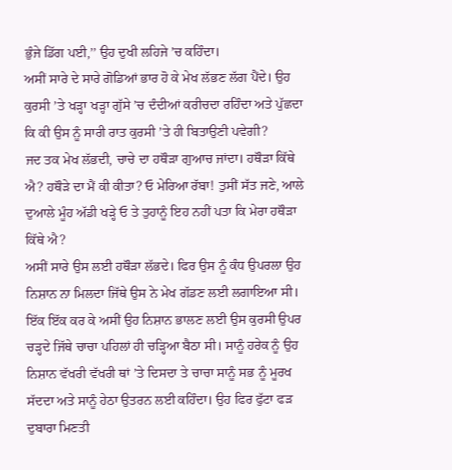ਭੁੰਜੇ ਡਿੱਗ ਪਈ,’’ ਉਹ ਦੁਖੀ ਲਹਿਜੇ ’ਚ ਕਹਿੰਦਾ।
ਅਸੀਂ ਸਾਰੇ ਦੇ ਸਾਰੇ ਗੋਡਿਆਂ ਭਾਰ ਹੋ ਕੇ ਮੇਖ ਲੱਭਣ ਲੱਗ ਪੈਂਦੇ। ਉਹ ਕੁਰਸੀ ’ਤੇ ਖੜ੍ਹਾ ਖੜ੍ਹਾ ਗੁੱਸੇ ’ਚ ਦੰਦੀਆਂ ਕਰੀਚਦਾ ਰਹਿੰਦਾ ਅਤੇ ਪੁੱਛਦਾ ਕਿ ਕੀ ਉਸ ਨੂੰ ਸਾਰੀ ਰਾਤ ਕੁਰਸੀ ’ਤੇ ਹੀ ਬਿਤਾਉਣੀ ਪਵੇਗੀ?
ਜਦ ਤਕ ਮੇਖ ਲੱਭਦੀ, ਚਾਚੇ ਦਾ ਹਥੌੜਾ ਗੁਆਚ ਜਾਂਦਾ। ਹਥੌੜਾ ਕਿੱਥੇ ਐ? ਹਥੌੜੇ ਦਾ ਮੈਂ ਕੀ ਕੀਤਾ? ਓ ਮੇਰਿਆ ਰੱਬਾ! ਤੁਸੀਂ ਸੱਤ ਜਣੇ, ਆਲੇ ਦੁਆਲੇ ਮੂੰਹ ਅੱਡੀ ਖੜ੍ਹੇ ਓ ਤੇ ਤੁਹਾਨੂੰ ਇਹ ਨਹੀਂ ਪਤਾ ਕਿ ਮੇਰਾ ਹਥੌੜਾ ਕਿੱਥੇ ਐ?
ਅਸੀਂ ਸਾਰੇ ਉਸ ਲਈ ਹਥੌੜਾ ਲੱਭਦੇ। ਫਿਰ ਉਸ ਨੂੰ ਕੰਧ ਉਪਰਲਾ ਉਹ ਨਿਸ਼ਾਨ ਨਾ ਮਿਲਦਾ ਜਿੱਥੇ ਉਸ ਨੇ ਮੇਖ ਗੱਡਣ ਲਈ ਲਗਾਇਆ ਸੀ। ਇੱਕ ਇੱਕ ਕਰ ਕੇ ਅਸੀਂ ਉਹ ਨਿਸ਼ਾਨ ਭਾਲਣ ਲਈ ਉਸ ਕੁਰਸੀ ਉਪਰ ਚੜ੍ਹਦੇ ਜਿੱਥੇ ਚਾਚਾ ਪਹਿਲਾਂ ਹੀ ਚੜ੍ਹਿਆ ਬੈਠਾ ਸੀ। ਸਾਨੂੰ ਹਰੇਕ ਨੂੰ ਉਹ ਨਿਸ਼ਾਨ ਵੱਖਰੀ ਵੱਖਰੀ ਥਾਂ ’ਤੇ ਦਿਸਦਾ ਤੇ ਚਾਚਾ ਸਾਨੂੰ ਸਭ ਨੂੰ ਮੂਰਖ ਸੱਦਦਾ ਅਤੇ ਸਾਨੂੰ ਹੇਠਾ ਉਤਰਨ ਲਈ ਕਹਿੰਦਾ। ਉਹ ਫਿਰ ਫੁੱਟਾ ਫੜ ਦੁਬਾਰਾ ਮਿਣਤੀ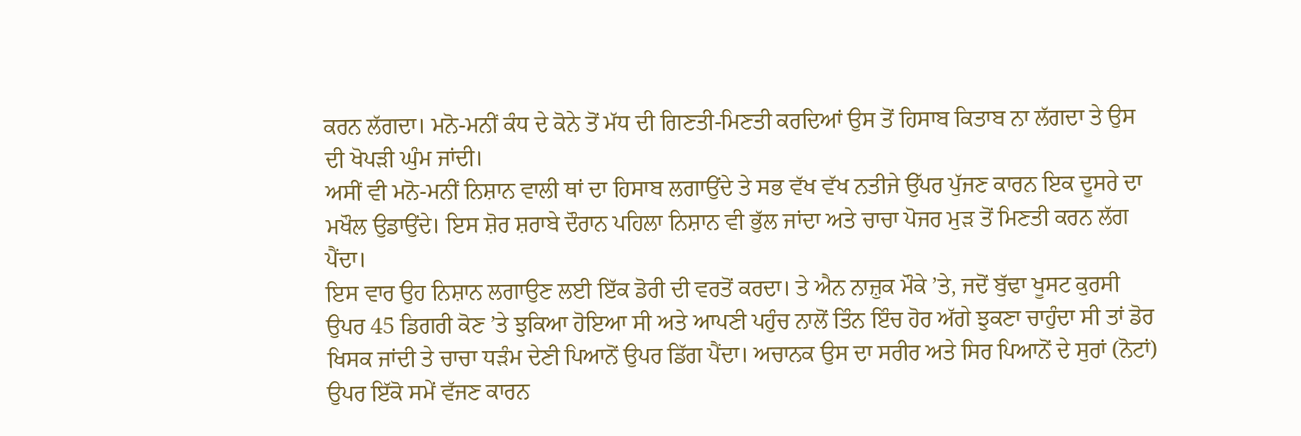ਕਰਨ ਲੱਗਦਾ। ਮਨੋ-ਮਨੀਂ ਕੰਧ ਦੇ ਕੋਨੇ ਤੋਂ ਮੱਧ ਦੀ ਗਿਣਤੀ-ਮਿਣਤੀ ਕਰਦਿਆਂ ਉਸ ਤੋਂ ਹਿਸਾਬ ਕਿਤਾਬ ਨਾ ਲੱਗਦਾ ਤੇ ਉਸ ਦੀ ਖੋਪੜੀ ਘੁੰਮ ਜਾਂਦੀ।
ਅਸੀਂ ਵੀ ਮਨੋ-ਮਨੀਂ ਨਿਸ਼ਾਨ ਵਾਲੀ ਥਾਂ ਦਾ ਹਿਸਾਬ ਲਗਾਉਂਦੇ ਤੇ ਸਭ ਵੱਖ ਵੱਖ ਨਤੀਜੇ ਉੱਪਰ ਪੁੱਜਣ ਕਾਰਨ ਇਕ ਦੂਸਰੇ ਦਾ ਮਖੌਲ ਉਡਾਉਂਦੇ। ਇਸ ਸ਼ੋਰ ਸ਼ਰਾਬੇ ਦੌਰਾਨ ਪਹਿਲਾ ਨਿਸ਼ਾਨ ਵੀ ਭੁੱਲ ਜਾਂਦਾ ਅਤੇ ਚਾਚਾ ਪੋਜਰ ਮੁੜ ਤੋਂ ਮਿਣਤੀ ਕਰਨ ਲੱਗ ਪੈਂਦਾ।
ਇਸ ਵਾਰ ਉਹ ਨਿਸ਼ਾਨ ਲਗਾਉਣ ਲਈ ਇੱਕ ਡੋਰੀ ਦੀ ਵਰਤੋਂ ਕਰਦਾ। ਤੇ ਐਨ ਨਾਜ਼ੁਕ ਮੌਕੇ ’ਤੇ, ਜਦੋਂ ਬੁੱਢਾ ਖੂਸਟ ਕੁਰਸੀ ਉਪਰ 45 ਡਿਗਰੀ ਕੋਣ ’ਤੇ ਝੁਕਿਆ ਹੋਇਆ ਸੀ ਅਤੇ ਆਪਣੀ ਪਹੁੰਚ ਨਾਲੋਂ ਤਿੰਨ ਇੰਚ ਹੋਰ ਅੱਗੇ ਝੁਕਣਾ ਚਾਹੁੰਦਾ ਸੀ ਤਾਂ ਡੋਰ ਖਿਸਕ ਜਾਂਦੀ ਤੇ ਚਾਚਾ ਧੜੰਮ ਦੇਣੀ ਪਿਆਨੋਂ ਉਪਰ ਡਿੱਗ ਪੈਂਦਾ। ਅਚਾਨਕ ਉਸ ਦਾ ਸਰੀਰ ਅਤੇ ਸਿਰ ਪਿਆਨੋਂ ਦੇ ਸੁਰਾਂ (ਨੋਟਾਂ) ਉਪਰ ਇੱਕੋ ਸਮੇਂ ਵੱਜਣ ਕਾਰਨ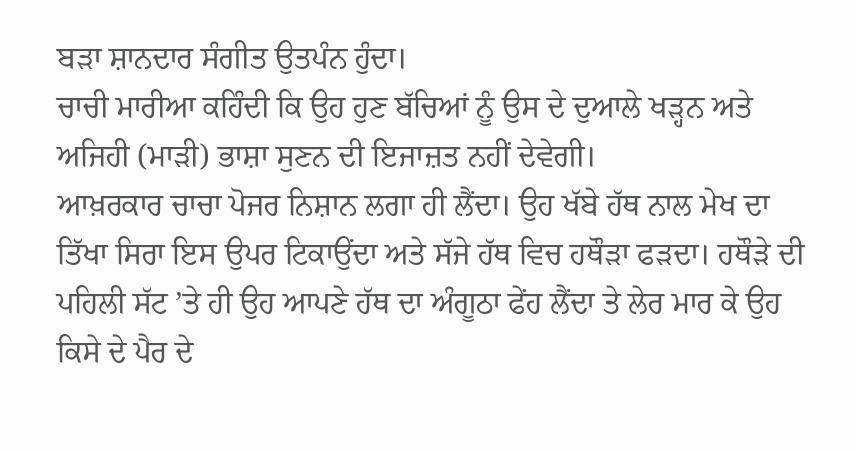ਬੜਾ ਸ਼ਾਨਦਾਰ ਸੰਗੀਤ ਉਤਪੰਨ ਹੁੰਦਾ।
ਚਾਚੀ ਮਾਰੀਆ ਕਹਿੰਦੀ ਕਿ ਉਹ ਹੁਣ ਬੱਚਿਆਂ ਨੂੰ ਉਸ ਦੇ ਦੁਆਲੇ ਖੜ੍ਹਨ ਅਤੇ ਅਜਿਹੀ (ਮਾੜੀ) ਭਾਸ਼ਾ ਸੁਣਨ ਦੀ ਇਜਾਜ਼ਤ ਨਹੀਂ ਦੇਵੇਗੀ।
ਆਖ਼ਰਕਾਰ ਚਾਚਾ ਪੋਜਰ ਨਿਸ਼ਾਨ ਲਗਾ ਹੀ ਲੈਂਦਾ। ਉਹ ਖੱਬੇ ਹੱਥ ਨਾਲ ਮੇਖ ਦਾ ਤਿੱਖਾ ਸਿਰਾ ਇਸ ਉਪਰ ਟਿਕਾਉਂਦਾ ਅਤੇ ਸੱਜੇ ਹੱਥ ਵਿਚ ਹਥੌੜਾ ਫੜਦਾ। ਹਥੌੜੇ ਦੀ ਪਹਿਲੀ ਸੱਟ ’ਤੇ ਹੀ ਉਹ ਆਪਣੇ ਹੱਥ ਦਾ ਅੰਗੂਠਾ ਫੇਂਹ ਲੈਂਦਾ ਤੇ ਲੇਰ ਮਾਰ ਕੇ ਉਹ ਕਿਸੇ ਦੇ ਪੈਰ ਦੇ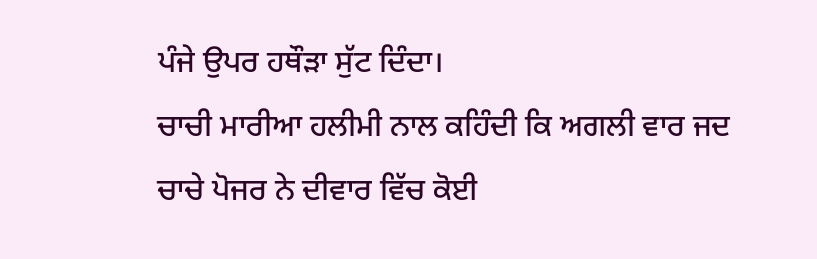ਪੰਜੇ ਉਪਰ ਹਥੌੜਾ ਸੁੱਟ ਦਿੰਦਾ।
ਚਾਚੀ ਮਾਰੀਆ ਹਲੀਮੀ ਨਾਲ ਕਹਿੰਦੀ ਕਿ ਅਗਲੀ ਵਾਰ ਜਦ ਚਾਚੇ ਪੋਜਰ ਨੇ ਦੀਵਾਰ ਵਿੱਚ ਕੋਈ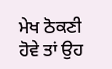ਮੇਖ ਠੋਕਣੀ ਹੋਵੇ ਤਾਂ ਉਹ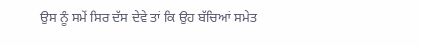ਉਸ ਨੂੰ ਸਮੇਂ ਸਿਰ ਦੱਸ ਦੇਵੇ ਤਾਂ ਕਿ ਉਹ ਬੱਚਿਆਂ ਸਮੇਤ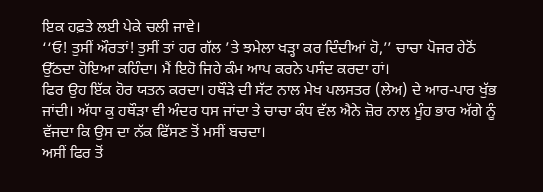ਇਕ ਹਫ਼ਤੇ ਲਈ ਪੇਕੇ ਚਲੀ ਜਾਵੇ।
‘‘ਓ! ਤੁਸੀਂ ਔਰਤਾਂ! ਤੁਸੀਂ ਤਾਂ ਹਰ ਗੱਲ ’ਤੇ ਝਮੇਲਾ ਖੜ੍ਹਾ ਕਰ ਦਿੰਦੀਆਂ ਹੋ,’’ ਚਾਚਾ ਪੋਜਰ ਹੇਠੋਂ ਉੱਠਦਾ ਹੋਇਆ ਕਹਿੰਦਾ। ਮੈਂ ਇਹੋ ਜਿਹੇ ਕੰਮ ਆਪ ਕਰਨੇ ਪਸੰਦ ਕਰਦਾ ਹਾਂ।
ਫਿਰ ਉਹ ਇੱਕ ਹੋਰ ਯਤਨ ਕਰਦਾ। ਹਥੌੜੇ ਦੀ ਸੱਟ ਨਾਲ ਮੇਖ ਪਲਸਤਰ (ਲੇਅ) ਦੇ ਆਰ-ਪਾਰ ਖੁੱਭ ਜਾਂਦੀ। ਅੱਧਾ ਕੁ ਹਥੌੜਾ ਵੀ ਅੰਦਰ ਧਸ ਜਾਂਦਾ ਤੇ ਚਾਚਾ ਕੰਧ ਵੱਲ ਐਨੇ ਜ਼ੋਰ ਨਾਲ ਮੂੰਹ ਭਾਰ ਅੱਗੇ ਨੂੰ ਵੱਜਦਾ ਕਿ ਉਸ ਦਾ ਨੱਕ ਫਿੱਸਣ ਤੋਂ ਮਸੀਂ ਬਚਦਾ।
ਅਸੀਂ ਫਿਰ ਤੋਂ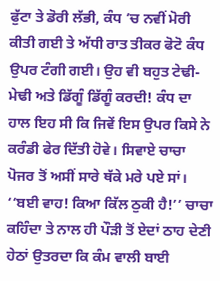ਫੁੱਟਾ ਤੇ ਡੋਰੀ ਲੱਭੀ, ਕੰਧ ’ਚ ਨਵੀਂ ਮੋਰੀ ਕੀਤੀ ਗਈ ਤੇ ਅੱਧੀ ਰਾਤ ਤੀਕਰ ਫੋਟੋ ਕੰਧ ਉਪਰ ਟੰਗੀ ਗਈ। ਉਹ ਵੀ ਬਹੁਤ ਟੇਢੀ-ਮੇਢੀ ਅਤੇ ਡਿੱਗੂੰ ਡਿੱਗੂੰ ਕਰਦੀ! ਕੰਧ ਦਾ ਹਾਲ ਇਹ ਸੀ ਕਿ ਜਿਵੇਂ ਇਸ ਉਪਰ ਕਿਸੇ ਨੇ ਕਰੰਡੀ ਫੇਰ ਦਿੱਤੀ ਹੋਵੇ। ਸਿਵਾਏ ਚਾਚਾ ਪੋਜਰ ਤੋਂ ਅਸੀਂ ਸਾਰੇ ਥੱਕੇ ਮਰੇ ਪਏ ਸਾਂ।
‘‘ਬਈ ਵਾਹ! ਕਿਆ ਕਿੱਲ ਠੁਕੀ ਹੈ!’’ ਚਾਚਾ ਕਹਿੰਦਾ ਤੇ ਨਾਲ ਹੀ ਪੌੜੀ ਤੋਂ ਏਦਾਂ ਠਾਹ ਦੇਣੀ ਹੇਠਾਂ ਉਤਰਦਾ ਕਿ ਕੰਮ ਵਾਲੀ ਬਾਈ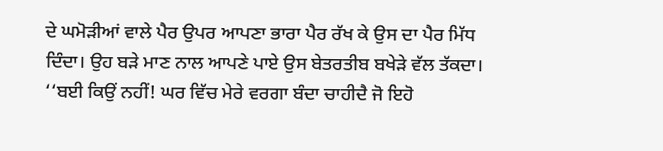ਦੇ ਘਮੋੜੀਆਂ ਵਾਲੇ ਪੈਰ ਉਪਰ ਆਪਣਾ ਭਾਰਾ ਪੈਰ ਰੱਖ ਕੇ ਉਸ ਦਾ ਪੈਰ ਮਿੱਧ ਦਿੰਦਾ। ਉਹ ਬੜੇ ਮਾਣ ਨਾਲ ਆਪਣੇ ਪਾਏ ਉਸ ਬੇਤਰਤੀਬ ਬਖੇੜੇ ਵੱਲ ਤੱਕਦਾ।
‘‘ਬਈ ਕਿਉਂ ਨਹੀਂ! ਘਰ ਵਿੱਚ ਮੇਰੇ ਵਰਗਾ ਬੰਦਾ ਚਾਹੀਦੈ ਜੋ ਇਹੋ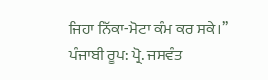ਜਿਹਾ ਨਿੱਕਾ-ਮੋਟਾ ਕੰਮ ਕਰ ਸਕੇ।’’
ਪੰਜਾਬੀ ਰੂਪ: ਪ੍ਰੋ. ਜਸਵੰਤ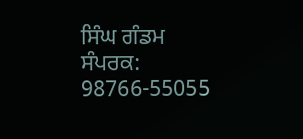ਸਿੰਘ ਗੰਡਮ
ਸੰਪਰਕ: 98766-55055